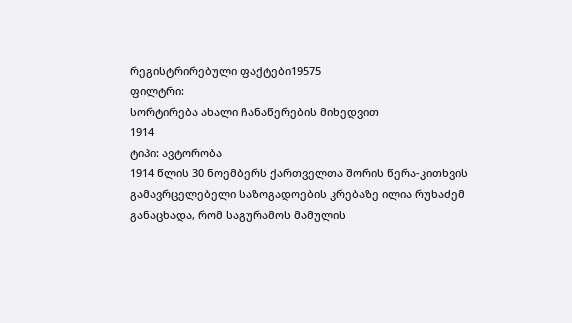რეგისტრირებული ფაქტები19575
ფილტრი:
სორტირება ახალი ჩანაწერების მიხედვით
1914
ტიპი: ავტორობა
1914 წლის 30 ნოემბერს ქართველთა შორის წერა-კითხვის გამავრცელებელი საზოგადოების კრებაზე ილია რუხაძემ განაცხადა, რომ საგურამოს მამულის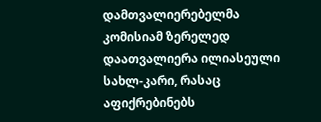დამთვალიერებელმა კომისიამ ზერელედ დაათვალიერა ილიასეული სახლ-კარი, რასაც აფიქრებინებს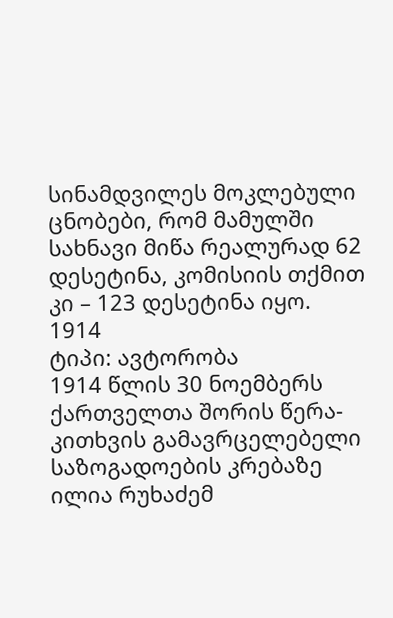სინამდვილეს მოკლებული ცნობები, რომ მამულში სახნავი მიწა რეალურად 62 დესეტინა, კომისიის თქმით კი – 123 დესეტინა იყო.
1914
ტიპი: ავტორობა
1914 წლის 30 ნოემბერს ქართველთა შორის წერა-კითხვის გამავრცელებელი საზოგადოების კრებაზე ილია რუხაძემ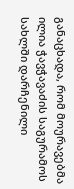განაცხადა, რომ მოურავებმა ილია ჭავჭავაძის საგურამოს სახლში დარჩენილი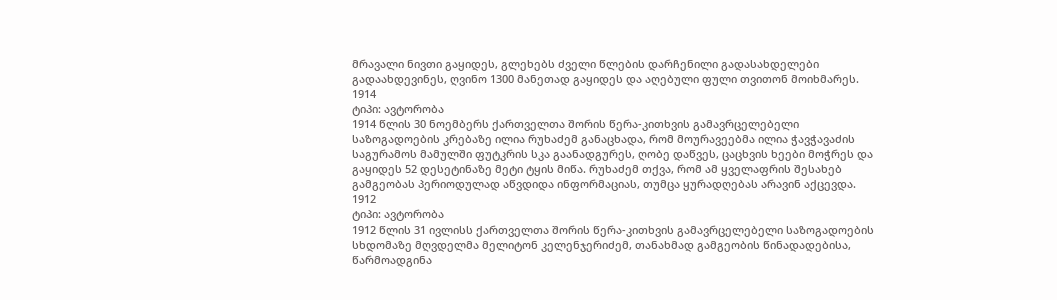მრავალი ნივთი გაყიდეს, გლეხებს ძველი წლების დარჩენილი გადასახდელები გადაახდევინეს, ღვინო 1300 მანეთად გაყიდეს და აღებული ფული თვითონ მოიხმარეს.
1914
ტიპი: ავტორობა
1914 წლის 30 ნოემბერს ქართველთა შორის წერა-კითხვის გამავრცელებელი საზოგადოების კრებაზე ილია რუხაძემ განაცხადა, რომ მოურავეებმა ილია ჭავჭავაძის საგურამოს მამულში ფუტკრის სკა გაანადგურეს, ღობე დაწვეს, ცაცხვის ხეები მოჭრეს და გაყიდეს 52 დესეტინაზე მეტი ტყის მიწა. რუხაძემ თქვა, რომ ამ ყველაფრის შესახებ გამგეობას პერიოდულად აწვდიდა ინფორმაციას, თუმცა ყურადღებას არავინ აქცევდა.
1912
ტიპი: ავტორობა
1912 წლის 31 ივლისს ქართველთა შორის წერა-კითხვის გამავრცელებელი საზოგადოების სხდომაზე მღვდელმა მელიტონ კელენჯერიძემ, თანახმად გამგეობის წინადადებისა, წარმოადგინა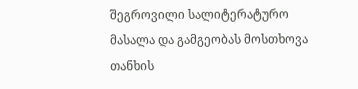შეგროვილი სალიტერატურო მასალა და გამგეობას მოსთხოვა თანხის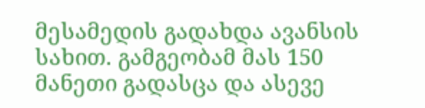მესამედის გადახდა ავანსის სახით. გამგეობამ მას 150 მანეთი გადასცა და ასევე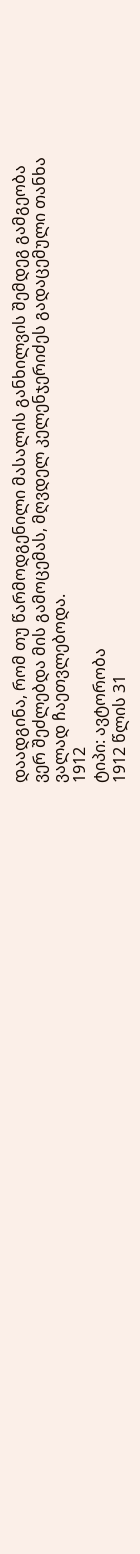დაადგინა, რომ თუ წარმოდგენილი მასალის განხილვის შემდეგ გამგეობა ვერ შეძლებდა მის გამოცემას, მღვდელ კელენჯერიძეს გადაცემული თანხა ვალად ჩაეთვლებოდა.
1912
ტიპი: ავტორობა
1912 წლის 31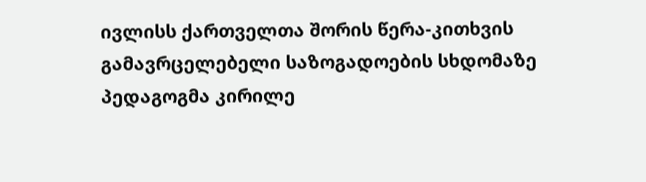ივლისს ქართველთა შორის წერა-კითხვის გამავრცელებელი საზოგადოების სხდომაზე პედაგოგმა კირილე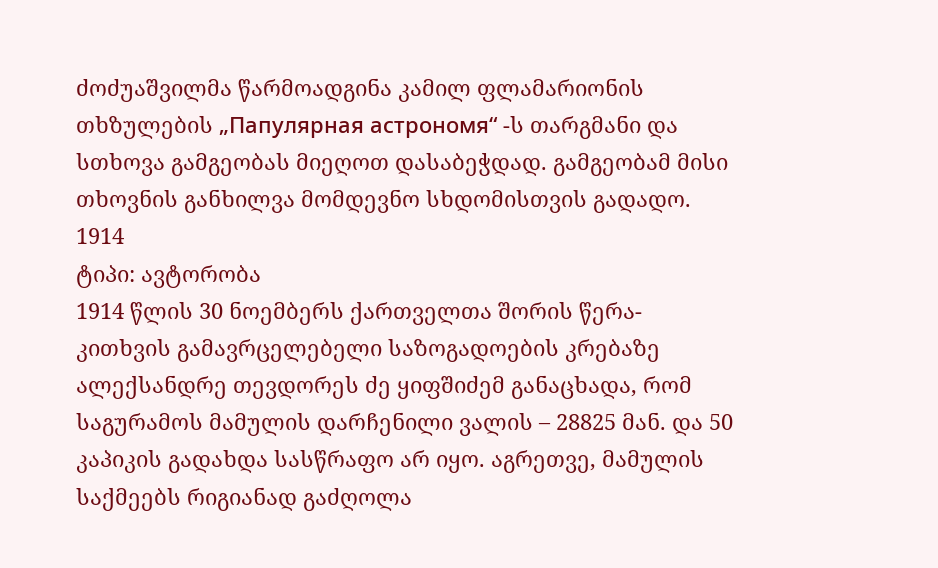ძოძუაშვილმა წარმოადგინა კამილ ფლამარიონის თხზულების „Папулярная астрономя“ -ს თარგმანი და სთხოვა გამგეობას მიეღოთ დასაბეჭდად. გამგეობამ მისი თხოვნის განხილვა მომდევნო სხდომისთვის გადადო.
1914
ტიპი: ავტორობა
1914 წლის 30 ნოემბერს ქართველთა შორის წერა-კითხვის გამავრცელებელი საზოგადოების კრებაზე ალექსანდრე თევდორეს ძე ყიფშიძემ განაცხადა, რომ საგურამოს მამულის დარჩენილი ვალის – 28825 მან. და 50 კაპიკის გადახდა სასწრაფო არ იყო. აგრეთვე, მამულის საქმეებს რიგიანად გაძღოლა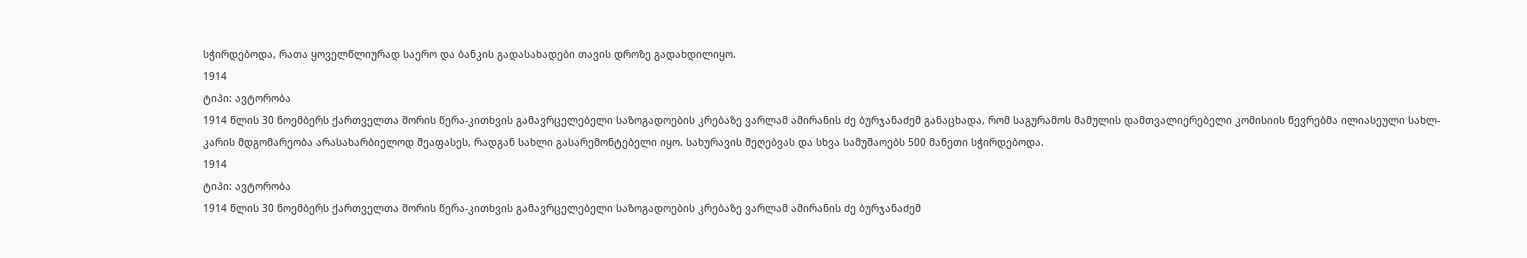სჭირდებოდა, რათა ყოველწლიურად საერო და ბანკის გადასახადები თავის დროზე გადახდილიყო.
1914
ტიპი: ავტორობა
1914 წლის 30 ნოემბერს ქართველთა შორის წერა-კითხვის გამავრცელებელი საზოგადოების კრებაზე ვარლამ ამირანის ძე ბურჯანაძემ განაცხადა, რომ საგურამოს მამულის დამთვალიერებელი კომისიის წევრებმა ილიასეული სახლ-კარის მდგომარეობა არასახარბიელოდ შეაფასეს, რადგან სახლი გასარემონტებელი იყო. სახურავის შეღებვას და სხვა სამუშაოებს 500 მანეთი სჭირდებოდა.
1914
ტიპი: ავტორობა
1914 წლის 30 ნოემბერს ქართველთა შორის წერა-კითხვის გამავრცელებელი საზოგადოების კრებაზე ვარლამ ამირანის ძე ბურჯანაძემ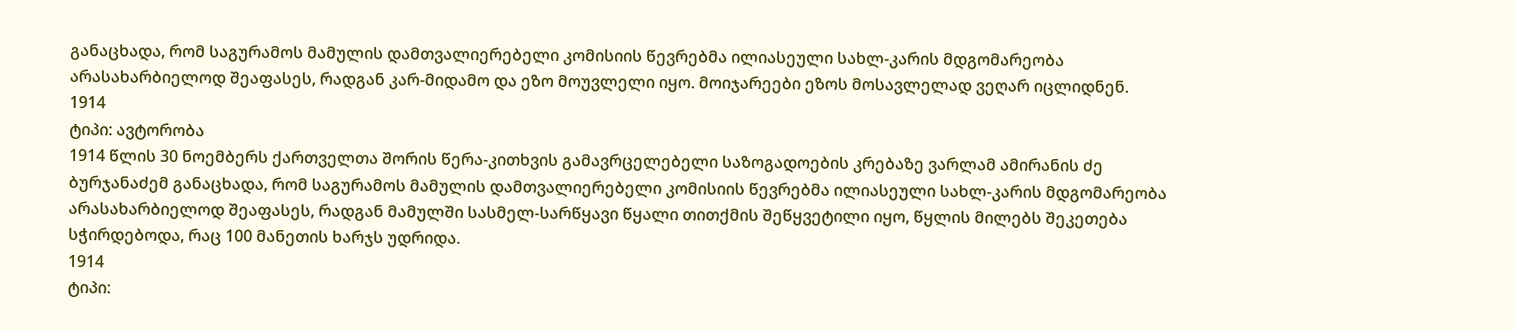განაცხადა, რომ საგურამოს მამულის დამთვალიერებელი კომისიის წევრებმა ილიასეული სახლ-კარის მდგომარეობა არასახარბიელოდ შეაფასეს, რადგან კარ-მიდამო და ეზო მოუვლელი იყო. მოიჯარეები ეზოს მოსავლელად ვეღარ იცლიდნენ.
1914
ტიპი: ავტორობა
1914 წლის 30 ნოემბერს ქართველთა შორის წერა-კითხვის გამავრცელებელი საზოგადოების კრებაზე ვარლამ ამირანის ძე ბურჯანაძემ განაცხადა, რომ საგურამოს მამულის დამთვალიერებელი კომისიის წევრებმა ილიასეული სახლ-კარის მდგომარეობა არასახარბიელოდ შეაფასეს, რადგან მამულში სასმელ-სარწყავი წყალი თითქმის შეწყვეტილი იყო, წყლის მილებს შეკეთება სჭირდებოდა, რაც 100 მანეთის ხარჯს უდრიდა.
1914
ტიპი: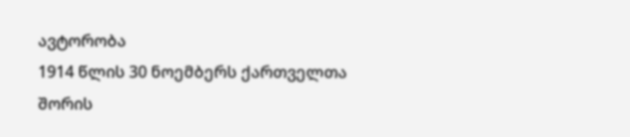ავტორობა
1914 წლის 30 ნოემბერს ქართველთა შორის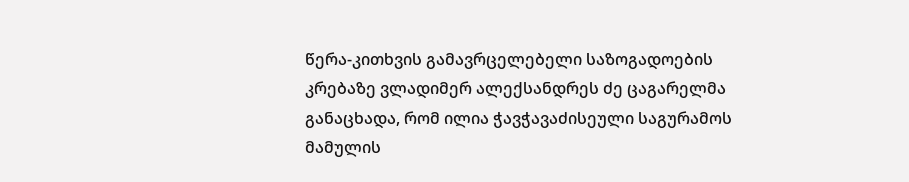წერა-კითხვის გამავრცელებელი საზოგადოების კრებაზე ვლადიმერ ალექსანდრეს ძე ცაგარელმა განაცხადა, რომ ილია ჭავჭავაძისეული საგურამოს მამულის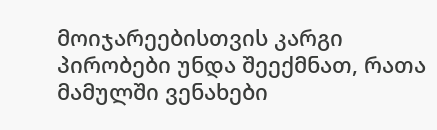მოიჯარეებისთვის კარგი პირობები უნდა შეექმნათ, რათა მამულში ვენახები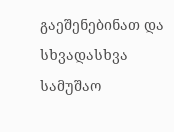გაეშენებინათ და სხვადასხვა სამუშაო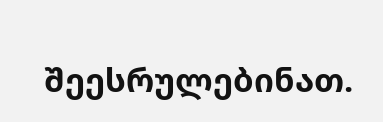შეესრულებინათ.